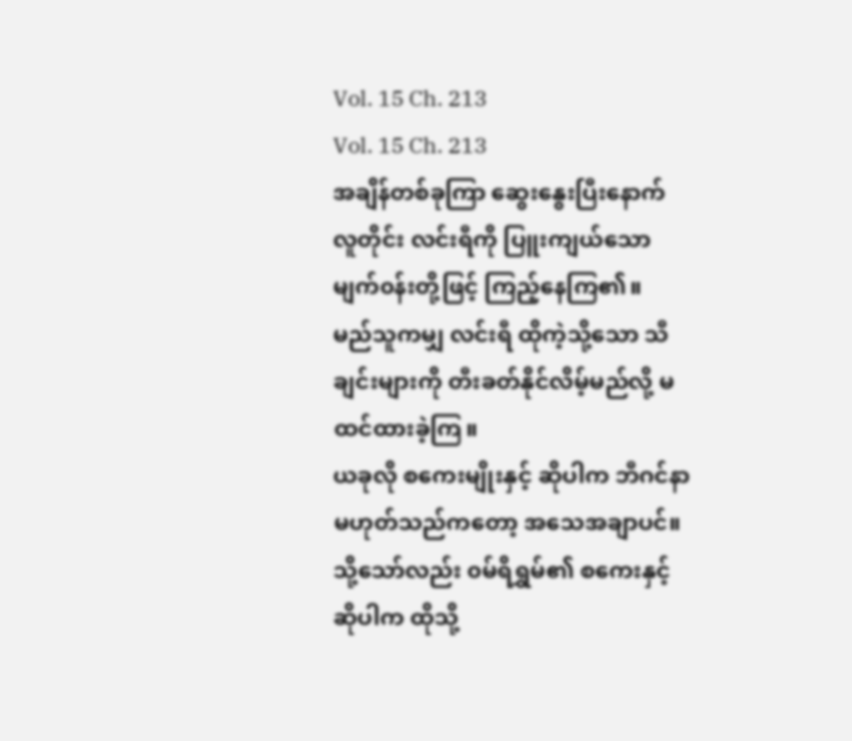Vol. 15 Ch. 213
Vol. 15 Ch. 213
အချိန်တစ်ခုကြာ ဆွေးနွေးပြီးနောက် လူတိုင်း လင်းရီကို ပြူးကျယ်သော မျက်၀န်းတို့ဖြင့် ကြည့်နေကြ၏။
မည်သူကမျှ လင်းရီ ထိုကဲ့သို့သော သီချင်းများကို တီးခတ်နိုင်လိမ့်မည်လို့ မထင်ထားခဲ့ကြ။
ယခုလို စကေးမျိုးနှင့် ဆိုပါက ဘီဂင်နာ မဟုတ်သည်ကတော့ အသေအချာပင်။
သို့သော်လည်း ၀မ်ရိရွှမ်၏ စကေးနှင့် ဆိုပါက ထိုသို့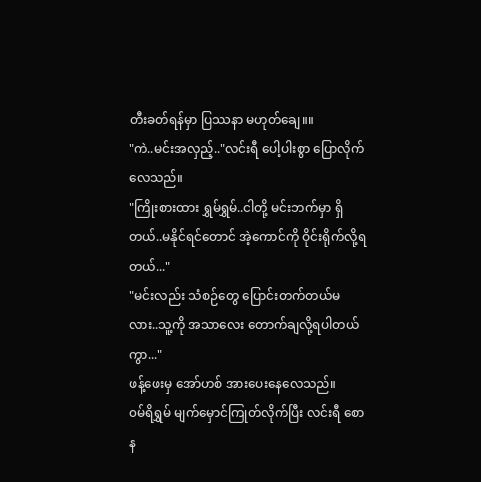တီးခတ်ရန်မှာ ပြဿနာ မဟုတ်ချေ။။
"ကဲ..မင်းအလှည့်.."လင်းရီ ပေါ့ပါးစွာ ပြောလိုက်လေသည်။
"ကြိုးစားထား ရွှမ်ရွှမ်..ငါတို့ မင်းဘက်မှာ ရှိတယ်..မနိုင်ရင်တောင် အဲ့ကောင်ကို ဝိုင်းရိုက်လို့ရတယ်..."
"မင်းလည်း သံစဉ်တွေ ပြောင်းတက်တယ်မလား..သူ့ကို အသာလေး တောက်ချလို့ရပါတယ်ကွာ..."
ဖန့်ဖေးမှ အော်ဟစ် အားပေးနေလေသည်။
၀မ်ရိရွှမ် မျက်မှောင်ကြုတ်လိုက်ပြီး လင်းရီ စောန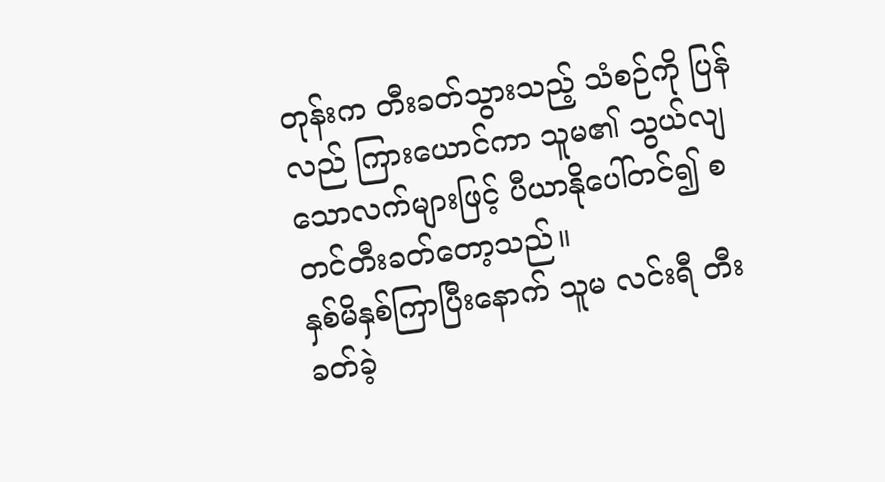တုန်းက တီးခတ်သွားသည့် သံစဉ်ကို ပြန်လည် ကြားယောင်ကာ သူမ၏ သွယ်လျသောလက်များဖြင့် ပီယာနိုပေါ်တင်၍ စတင်တီးခတ်တော့သည်။
နှစ်မိနှစ်ကြာပြီးနောက် သူမ လင်းရီ တီးခတ်ခဲ့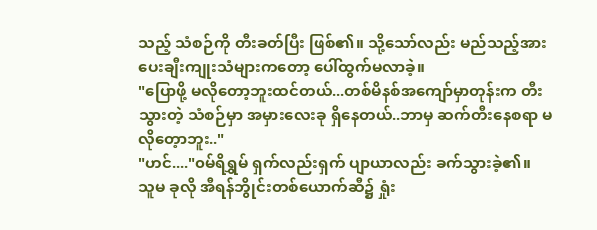သည့် သံစဉ်ကို တီးခတ်ပြီး ဖြစ်၏။ သို့သော်လည်း မည်သည့်အားပေးချီးကျုးသံများကတော့ ပေါ်ထွက်မလာခဲ့။
"ပြောဖို့ မလိုတော့ဘူးထင်တယ်...တစ်မိနစ်အကျော်မှာတုန်းက တီးသွားတဲ့ သံစဉ်မှာ အမှားလေးခု ရှိနေတယ်..ဘာမှ ဆက်တီးနေစရာ မလိုတေ့ာဘူး.."
"ဟင်...."၀မ်ရိရွှမ် ရှက်လည်းရှက် ပျာယာလည်း ခက်သွားခဲ့၏။
သူမ ခုလို အီရန်ဘွိုင်းတစ်ယောက်ဆီ၌ ရှုံး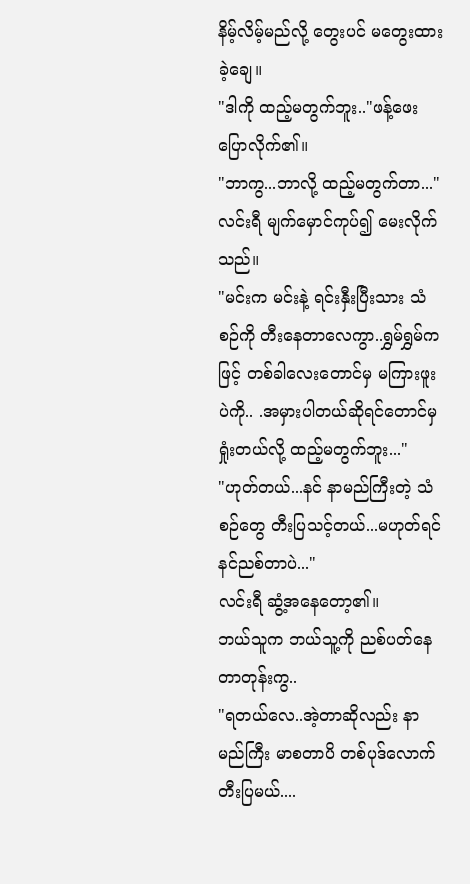နိမ့်လိမ့်မည်လို့ တွေးပင် မတွေးထားခဲ့ချေ။
"ဒါကို ထည့်မတွက်ဘူး.."ဖန့်ဖေး ပြောလိုက်၏။
"ဘာကွ...ဘာလို့ ထည့်မတွက်တာ..."လင်းရီ မျက်မှောင်ကုပ်၍ မေးလိုက်သည်။
"မင်းက မင်းနဲ့ ရင်းနှီးပြီးသား သံစဉ်ကို တီးနေတာလေကွာ..ရွှမ်ရွှမ်ကဖြင့် တစ်ခါလေးတောင်မှ မကြားဖူးပဲကို.. .အမှားပါတယ်ဆိုရင်တောင်မှ ရှုံးတယ်လို့ ထည့်မတွက်ဘူး..."
"ဟုတ်တယ်...နင် နာမည်ကြီးတဲ့ သံစဉ်တွေ တီးပြသင့်တယ်...မဟုတ်ရင် နင်ညစ်တာပဲ..."
လင်းရီ ဆွံ့အနေတော့၏။
ဘယ်သူက ဘယ်သူ့ကို ညစ်ပတ်နေတာတုန်းကွ..
"ရတယ်လေ..အဲ့တာဆိုလည်း နာမည်ကြီး မာစတာပိ တစ်ပုဒ်လောက် တီးပြမယ်....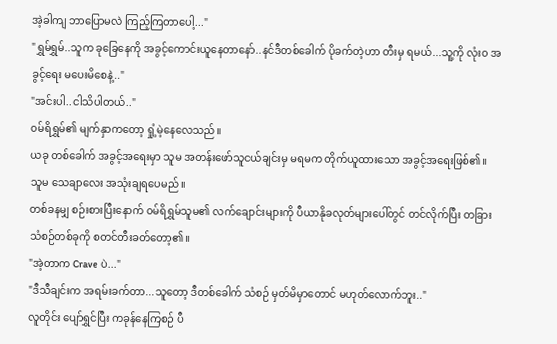အဲ့ခါကျ ဘာပြောမလဲ ကြည့်ကြတာပေါ့..."
"ရွှမ်ရွှမ်..သူက ခုခြေနေကို အခွင့်ကောင်းယူနေတာနော်..နင်ဒီတစ်ခေါက် ပိုခက်တဲ့ဟာ တီးမှ ရမယ်...သူ့ကို လုံး၀ အခွင့်ရေး မပေးမိစေနဲ့.."
"အင်းပါ..ငါသိပါတယ်.."
၀မ်ရိရွှမ်၏ မျက်နှာကတော့ ရှုံ့မဲ့နေလေသည်။
ယခု တစ်ခေါက် အခွင့်အရေးမှာ သူမ အတန်းဖော်သူငယ်ချင်းမှ မရမက တိုက်ယူထားသော အခွင့်အရေးဖြစ်၏။ သူမ သေချာလေး အသုံးချရပေမည်။
တစ်ခနမျှ စဉ်းစားပြီးနောက် ၀မ်ရိရွှမ်သူမ၏ လက်ချောင်းများကို ပီယာနိုခလုတ်များပေါ်တွင် တင်လိုက်ပြီး တခြားသံစဉ်တစ်ခုကို စတင်တီးခတ်တော့၏။
"အဲ့တာက Crave ပဲ..."
"ဒီသီချင်းက အရမ်းခက်တာ...သူတော့ ဒီတစ်ခေါက် သံစဉ် မှတ်မိမှာတောင် မဟုတ်လောက်ဘူး.."
လူတိုင်း ပျော်ရွှင်ပြီး ကခုန်နေကြစဉ် ပီ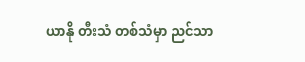ယာနို တီးသံ တစ်သံမှာ ညင်သာ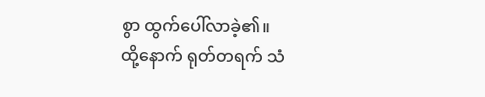စွာ ထွက်ပေါ်လာခဲ့၏။
ထို့နောက် ရုတ်တရက် သံ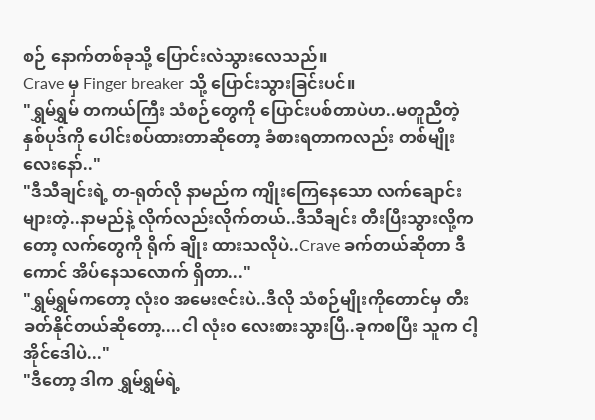စဉ် နောက်တစ်ခုသို့ ပြောင်းလဲသွားလေသည်။
Crave မှ Finger breaker သို့ ပြောင်းသွားခြင်းပင်။
"ရွှမ်ရွှမ် တကယ်ကြီး သံစဉ်တွေကို ပြောင်းပစ်တာပဲဟ..မတူညီတဲ့ နှစ်ပုဒ်ကို ပေါင်းစပ်ထားတာဆိုတော့ ခံစားရတာကလည်း တစ်မျိုးလေးနော်.."
"ဒီသီချင်းရဲ့ တ-ရုတ်လို နာမည်က ကျိုးကြေနေသော လက်ချောင်းများတဲ့..နာမည်နဲ့ လိုက်လည်းလိုက်တယ်..ဒီသီချင်း တီးပြီးသွားလို့ကတော့ လက်တွေကို ရိုက် ချိုး ထားသလိုပဲ..Crave ခက်တယ်ဆိုတာ ဒီကောင် အိပ်နေသလောက် ရှိတာ..."
"ရွှမ်ရွှမ်ကတော့ လုံး၀ အမေးဇင်းပဲ..ဒီလို သံစဉ်မျိုးကိုတောင်မှ တီးခတ်နိုင်တယ်ဆိုတော့....ငါ လုံး၀ လေးစားသွားပြီ..ခုကစပြီး သူက ငါ့အိုင်ဒေါပဲ..."
"ဒီတော့ ဒါက ရွှမ်ရွှမ်ရဲ့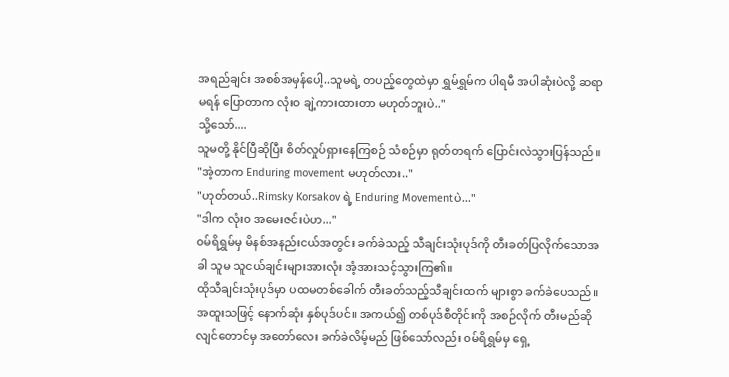အရည်ချင်း အစစ်အမှန်ပေါ့..သူမရဲ့ တပည့်တွေထဲမှာ ရွှမ်ရွှမ်က ပါရမီ အပါဆုံးပဲလို့ ဆရာမရန် ပြောတာက လုံး၀ ချဲ့ကားထားတာ မဟုတ်ဘူးပဲ.."
သို့သော်....
သူမတို့ နိုင်ပြီဆိုပြီး စိတ်လှုပ်ရှားနေကြစဉ် သံစဉ်မှာ ရုတ်တရက် ပြောင်းလဲသွားပြန်သည်။
"အဲ့တာက Enduring movement မဟုတ်လား.."
"ဟုတ်တယ်..Rimsky Korsakov ရဲ့ Enduring Movementပဲ..."
"ဒါက လုံး၀ အမေးဇင်းပဲဟ..."
၀မ်ရိရွှမ်မှ မိနစ်အနည်းငယ်အတွင်း ခက်ခဲသည့် သီချင်းသုံးပုဒ်ကို တီးခတ်ပြလိုက်သောအခါ သူမ သူငယ်ချင်းများအားလုံး အံ့အားသင့်သွားကြ၏။
ထိုသီချင်းသုံးပုဒ်မှာ ပထမတစ်ခေါက် တီးခတ်သည့်သီချင်းထက် များစွာ ခက်ခဲပေသည်။ အထူးသဖြင့် နောက်ဆုံး နှစ်ပုဒ်ပင်။ အကယ်၍ တစ်ပုဒ်စီတိုင်းကို အစဉ်လိုက် တီးမည်ဆိုလျင်တောင်မှ အတော်လေး ခက်ခဲလိမ့်မည် ဖြစ်သော်လည်း ၀မ်ရိရွှမ်မှ ရှေ့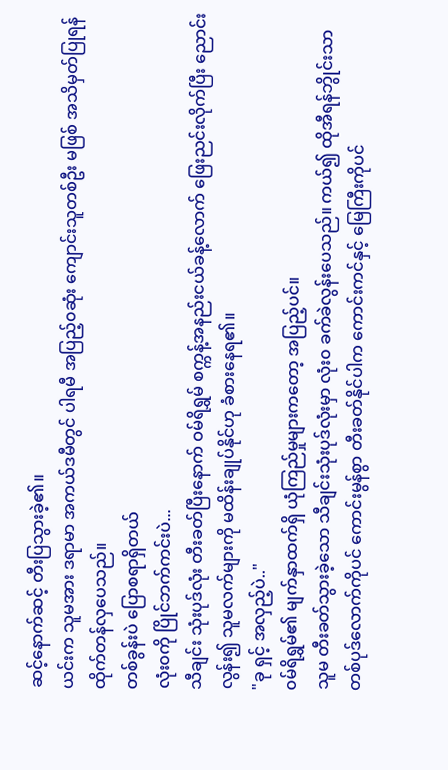ဆင့်နောက်ဆင့် တီးပြသွားခဲ့၏။
ယင်းက သူမအား ဒရာမာ အကယ်ဒမီတွင် ပါရမီ အပြည့်၀ဆုံး ကျောင်းသူတစ်ဦး မဖြစ် အသိမှတ်ပြုရန် ထိုက်တန်လှပေသည်။
တစ်ခွန်းပဲ ပြောစရာရှိတယ်
လုံး၀ကို ပြိုင်ဘက်ကင်းပဲ...
သီချင်း သုံးပုဒ်လုံး တီးခတ်ပြီးနောက် ဝမ်ရိရွှမ် စက္ကန့်အနည်းငယ်ခန့်လောက် ဖြေးညင်းလိုက်ပြီး ညောင်းလွန်း၍ သူမလက်များကို မထိန်းချုပ်နိုင်ဟု ခံစားနေရ၏။
"ခု ရှင့် အလှည့်ပဲ.."
၀မ်ရိရွှမ်၏ မျက်နှာထက်ရှိ ယုံကြည်မှုများကတော့ အပြည့်ပင်။
သူမ တီးခတ်သွားခဲ့သော သီချင်းသုံးပုဒ်လုံးမှာ လုံး၀ ခက်ခဲလွန်းပေသည်။ ကယ်၍ ထိုအီရန်ဘွိုင်းသာ တစ်ပုဒ်လောက်ကိုပင် ကောင်းမွန်စွာ တီးခတ်နိုင်ပါက ကောင်းကင်နှင့် မြေကြီးကိုပင်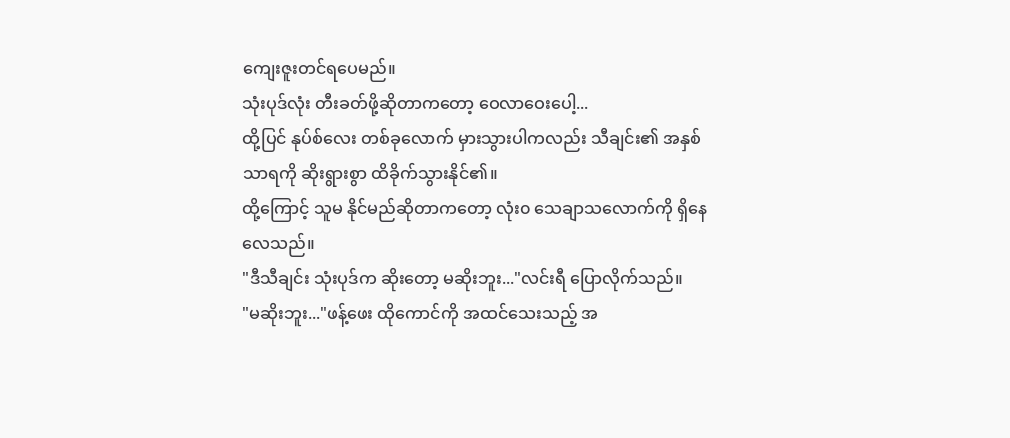ကျေးဇူးတင်ရပေမည်။
သုံးပုဒ်လုံး တီးခတ်ဖို့ဆိုတာကတော့ ဝေလာဝေးပေါ့...
ထို့ပြင် နုပ်စ်လေး တစ်ခုလောက် မှားသွားပါကလည်း သီချင်း၏ အနှစ်သာရကို ဆိုးရွားစွာ ထိခိုက်သွားနိုင်၏။
ထို့ကြောင့် သူမ နိုင်မည်ဆိုတာကတော့ လုံး၀ သေချာသလောက်ကို ရှိနေလေသည်။
"ဒီသီချင်း သုံးပုဒ်က ဆိုးတော့ မဆိုးဘူး..."လင်းရီ ပြောလိုက်သည်။
"မဆိုးဘူး..."ဖန့်ဖေး ထိုကောင်ကို အထင်သေးသည့် အ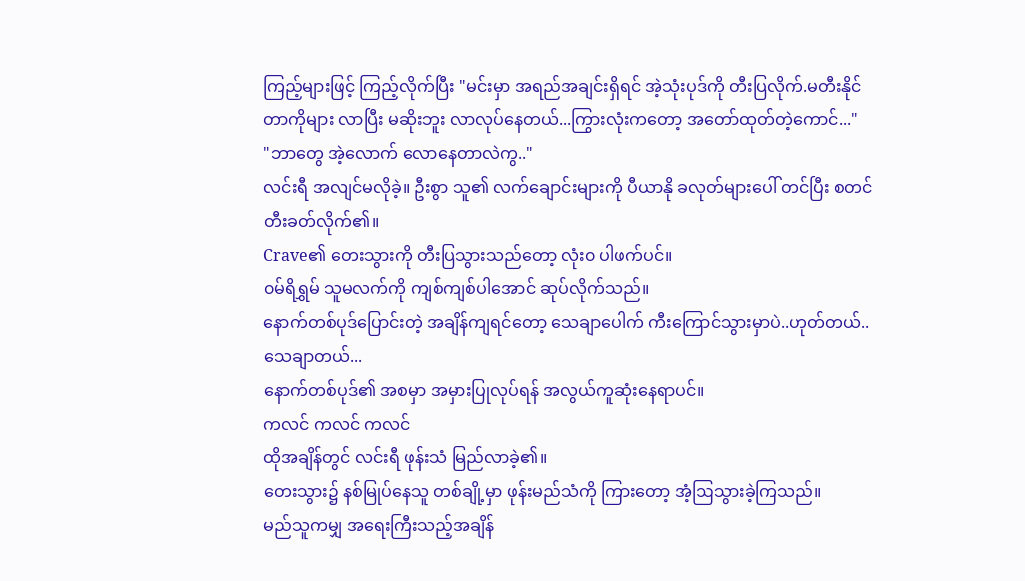ကြည့်များဖြင့် ကြည့်လိုက်ပြီး "မင်းမှာ အရည်အချင်းရှိရင် အဲ့သုံးပုဒ်ကို တီးပြလိုက်.မတီးနိုင်တာကိုများ လာပြီး မဆိုးဘူး လာလုပ်နေတယ်...ကြွားလုံးကတော့ အတော်ထုတ်တဲ့ကောင်..."
"ဘာတွေ အဲ့လောက် လောနေတာလဲကွ.."
လင်းရီ အလျင်မလိုခဲ့။ ဦးစွာ သူ၏ လက်ချောင်းများကို ပီယာနို ခလုတ်များပေါ် တင်ပြီး စတင်တီးခတ်လိုက်၏။
Crave၏ တေးသွားကို တီးပြသွားသည်တော့ လုံး၀ ပါဖက်ပင်။
၀မ်ရိရွှမ် သူမလက်ကို ကျစ်ကျစ်ပါအောင် ဆုပ်လိုက်သည်။
နောက်တစ်ပုဒ်ပြောင်းတဲ့ အချိန်ကျရင်တော့ သေချာပေါက် ကီးကြောင်သွားမှာပဲ..ဟုတ်တယ်..သေချာတယ်...
နောက်တစ်ပုဒ်၏ အစမှာ အမှားပြုလုပ်ရန် အလွယ်ကူဆုံးနေရာပင်။
ကလင် ကလင် ကလင်
ထိုအချိန်တွင် လင်းရီ ဖုန်းသံ မြည်လာခဲ့၏။
တေးသွား၌ နစ်မြုပ်နေသူ တစ်ချို့မှာ ဖုန်းမည်သံကို ကြားတော့ အံ့ဩသွားခဲ့ကြသည်။
မည်သူကမျှ အရေးကြီးသည့်အချိန်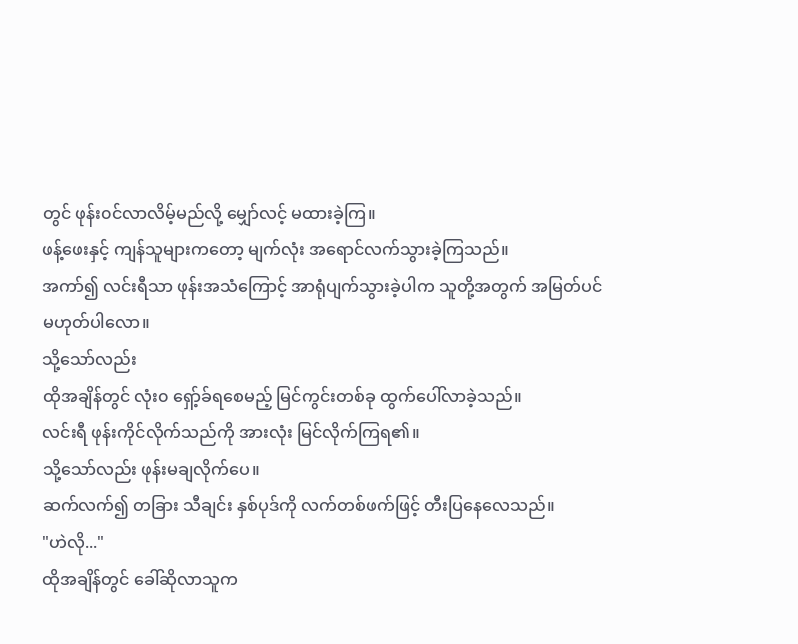တွင် ဖုန်း၀င်လာလိမ့်မည်လို့ မျှော်လင့် မထားခဲ့ကြ။
ဖန့်ဖေးနှင့် ကျန်သူများကတော့ မျက်လုံး အရောင်လက်သွားခဲ့ကြသည်။
အကာ်၍ လင်းရီသာ ဖုန်းအသံကြောင့် အာရုံပျက်သွားခဲ့ပါက သူတို့အတွက် အမြတ်ပင် မဟုတ်ပါလော။
သို့သော်လည်း
ထိုအချိန်တွင် လုံး၀ ရှော့်ခ်ရစေမည့် မြင်ကွင်းတစ်ခု ထွက်ပေါ်လာခဲ့သည်။
လင်းရီ ဖုန်းကိုင်လိုက်သည်ကို အားလုံး မြင်လိုက်ကြရ၏။
သို့သော်လည်း ဖုန်းမချလိုက်ပေ။
ဆက်လက်၍ တခြား သီချင်း နှစ်ပုဒ်ကို လက်တစ်ဖက်ဖြင့် တီးပြနေလေသည်။
"ဟဲလို..."
ထိုအချိန်တွင် ခေါ်ဆိုလာသူက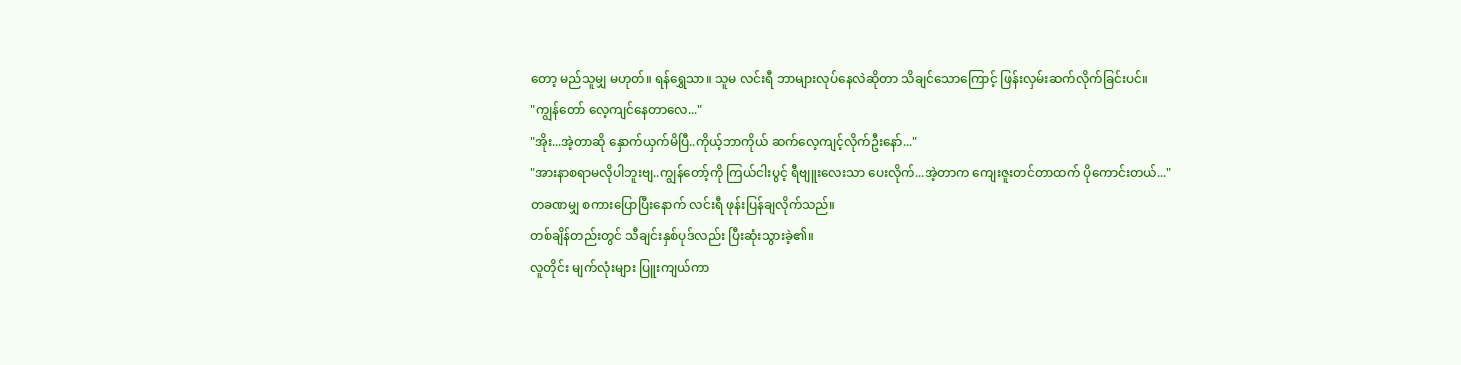တော့ မည်သူမျှ မဟုတ်။ ရန်ရွှေသာ။ သူမ လင်းရီ ဘာများလုပ်နေလဲဆိုတာ သိချင်သောကြောင့် ဖြန်းလှမ်းဆက်လိုက်ခြင်းပင်။
"ကျွန်တော် လေ့ကျင်နေတာလေ..."
"အိုး...အဲ့တာဆို နှောက်ယှက်မိပြီ..ကိုယ့်ဘာကိုယ် ဆက်လေ့ကျင့်လိုက်ဦးနော်..."
"အားနာစရာမလိုပါဘူးဗျ..ကျွန်တော့်ကို ကြယ်ငါးပွင့် ရီဗျူးလေးသာ ပေးလိုက်...အဲ့တာက ကျေးဇူးတင်တာထက် ပိုကောင်းတယ်..."
တခဏမျှ စကားပြောပြီးနောက် လင်းရီ ဖုန်းပြန်ချလိုက်သည်။
တစ်ချိန်တည်းတွင် သီချင်းနှစ်ပုဒ်လည်း ပြီးဆုံးသွားခဲ့၏။
လူတိုင်း မျက်လုံးများ ပြူးကျယ်ကာ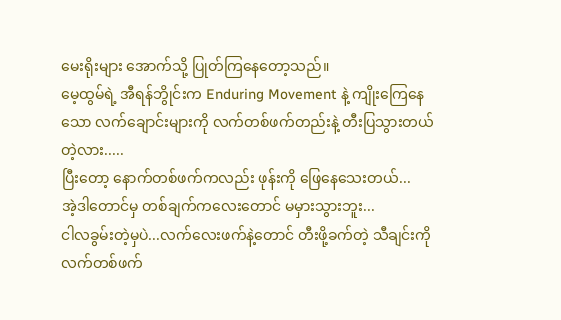မေးရိုးများ အောက်သို့ ပြုတ်ကြနေတော့သည်။
မေ့ထွမ်ရဲ့ အီရန်ဘွိုင်းက Enduring Movement နဲ့ ကျိုးကြေနေသော လက်ချောင်းများကို လက်တစ်ဖက်တည်းနဲ့ တီးပြသွားတယ်တဲ့လား.....
ပြီးတော့ နောက်တစ်ဖက်ကလည်း ဖုန်းကို ဖြေနေသေးတယ်...
အဲ့ဒါတောင်မှ တစ်ချက်ကလေးတောင် မမှားသွားဘူး...
ငါလခွမ်းတဲ့မှပဲ...လက်လေးဖက်နဲ့တောင် တီးဖို့ခက်တဲ့ သီချင်းကို လက်တစ်ဖက်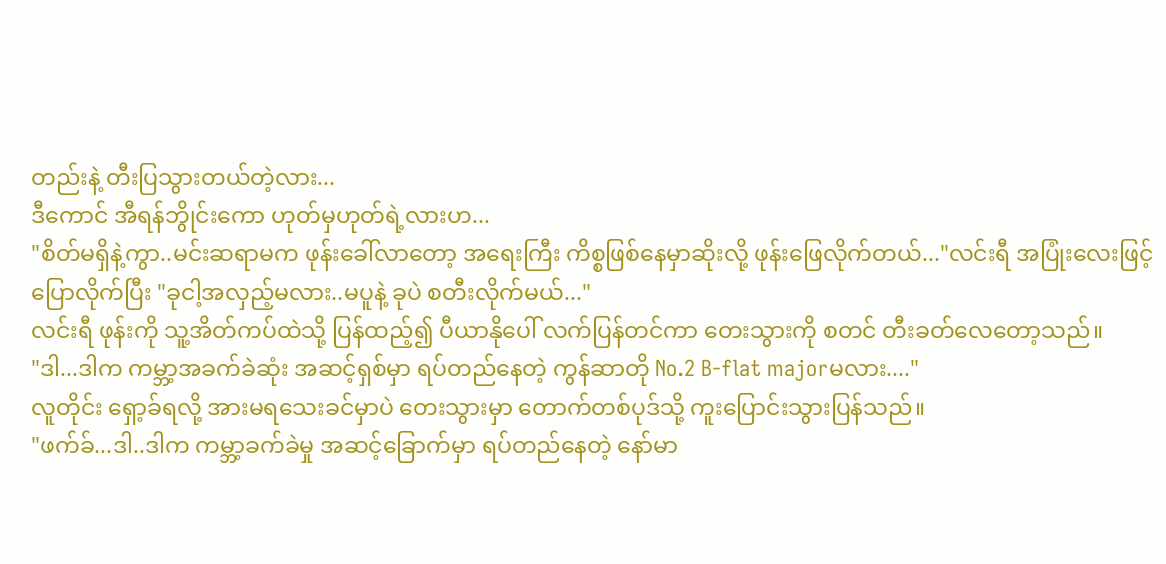တည်းနဲ့ တီးပြသွားတယ်တဲ့လား...
ဒီကောင် အီရန်ဘွိုင်းကော ဟုတ်မှဟုတ်ရဲ့လားဟ...
"စိတ်မရှိနဲ့ကွာ..မင်းဆရာမက ဖုန်းခေါ်လာတော့ အရေးကြီး ကိစ္စဖြစ်နေမှာဆိုးလို့ ဖုန်းဖြေလိုက်တယ်..."လင်းရီ အပြုံးလေးဖြင့် ပြောလိုက်ပြီး "ခုငါ့အလှည့်မလား..မပူနဲ့ ခုပဲ စတီးလိုက်မယ်..."
လင်းရီ ဖုန်းကို သူ့အိတ်ကပ်ထဲသို့ ပြန်ထည့်၍ ပီယာနိုပေါ် လက်ပြန်တင်ကာ တေးသွားကို စတင် တီးခတ်လေတော့သည်။
"ဒါ...ဒါက ကမ္ဘာ့အခက်ခဲဆုံး အဆင့်ရှစ်မှာ ရပ်တည်နေတဲ့ ကွန်ဆာတို No.2 B-flat majorမလား...."
လူတိုင်း ရှော့ခ်ရလို့ အားမရသေးခင်မှာပဲ တေးသွားမှာ တောက်တစ်ပုဒ်သို့ ကူးပြောင်းသွားပြန်သည်။
"ဖက်ခ်...ဒါ..ဒါက ကမ္ဘာ့ခက်ခဲမှု အဆင့်ခြောက်မှာ ရပ်တည်နေတဲ့ နော်မာ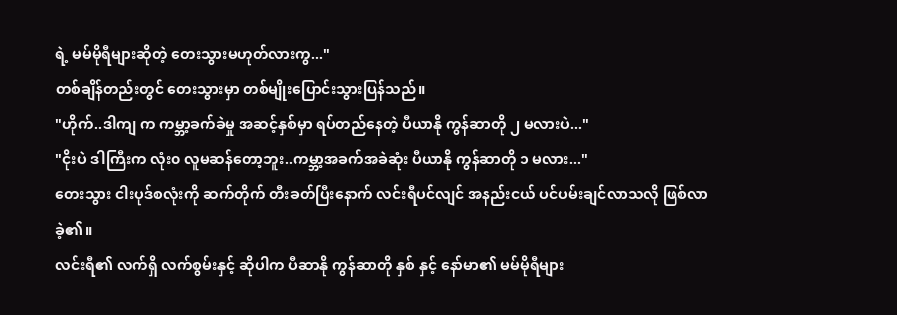ရဲ့ မမ်မိုရီများဆိုတဲ့ တေးသွားမဟုတ်လားကွ..."
တစ်ချိန်တည်းတွင် တေးသွားမှာ တစ်မျိုးပြောင်းသွားပြန်သည်။
"ဟိုက်..ဒါကျ က ကမ္ဘာ့ခက်ခဲမှု အဆင့်နှစ်မှာ ရပ်တည်နေတဲ့ ပီယာနို ကွန်ဆာတို ၂ မလားပဲ..."
"ငိုးပဲ ဒါကြီးက လုံး၀ လူမဆန်တော့ဘူး..ကမ္ဘာ့အခက်အခဲဆုံး ပီယာနို ကွန်ဆာတို ၁ မလား..."
တေးသွား ငါးပုဒ်စလုံးကို ဆက်တိုက် တီးခတ်ပြီးနောက် လင်းရီပင်လျင် အနည်းငယ် ပင်ပမ်းချင်လာသလို ဖြစ်လာခဲ့၏။
လင်းရီ၏ လက်ရှိ လက်စွမ်းနှင့် ဆိုပါက ပီဆာနို ကွန်ဆာတို နှစ် နှင့် နော်မာ၏ မမ်မိုရီများ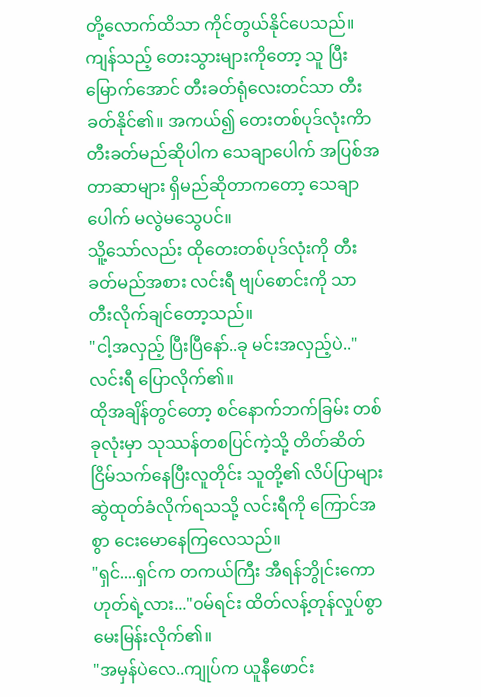တို့လောက်ထိသာ ကိုင်တွယ်နိုင်ပေသည်။
ကျန်သည့် တေးသွားများကိုတော့ သူ ပြီးမြောက်အောင် တီးခတ်ရုံလေးတင်သာ တီးခတ်နိုင်၏။ အကယ်၍ တေးတစ်ပုဒ်လုံးကိာ တီးခတ်မည်ဆိုပါက သေချာပေါက် အပြစ်အတာဆာများ ရှိမည်ဆိုတာကတော့ သေချာပေါက် မလွဲမသွေပင်။
သိူ့သော်လည်း ထိုတေးတစ်ပုဒ်လုံးကို တီးခတ်မည်အစား လင်းရီ ဗျပ်စောင်းကို သာ တီးလိုက်ချင်တော့သည်။
"ငါ့အလှည့် ပြီးပြီနော်..ခု မင်းအလှည့်ပဲ.."လင်းရီ ပြောလိုက်၏။
ထိုအချိန်တွင်တော့ စင်နောက်ဘက်ခြမ်း တစ်ခုလုံးမှာ သုဿန်တစပြင်ကဲ့သို့ တိတ်ဆိတ် ငြိမ်သက်နေပြီးလူတိုင်း သူတို့၏ လိပ်ပြာများ ဆွဲထုတ်ခံလိုက်ရသသို့ လင်းရီကို ကြောင်အစွာ ငေးမောနေကြလေသည်။
"ရှင်....ရှင်က တကယ်ကြီး အီရန်ဘွိုင်းကော ဟုတ်ရဲ့လား..."၀မ်ရင်း ထိတ်လန့်တုန်လှုပ်စွာ မေးမြန်းလိုက်၏။
"အမှန်ပဲလေ..ကျုပ်က ယူနီဖောင်း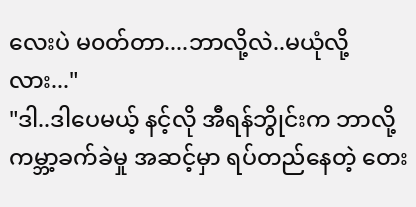လေးပဲ မ၀တ်တာ....ဘာလို့လဲ..မယုံလို့လား..."
"ဒါ..ဒါပေမယ့် နင့်လို အီရန်ဘွိုင်းက ဘာလို့ ကမ္ဘာ့ခက်ခဲမှု အဆင့်မှာ ရပ်တည်နေတဲ့ တေး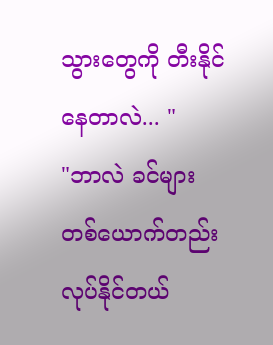သွားတွေကို တီးနိုင်နေတာလဲ... "
"ဘာလဲ ခင်များတစ်ယောက်တည်း လုပ်နိုင်တယ်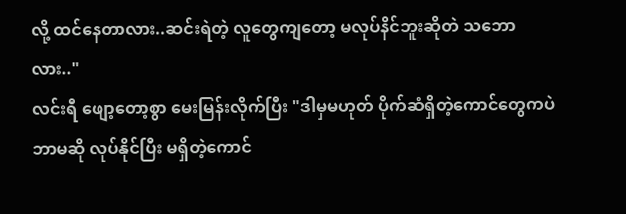လို့ ထင်နေတာလား..ဆင်းရဲတဲ့ လူတွေကျတော့ မလုပ်နိင်ဘူးဆိုတဲ သဘောလား.."
လင်းရီ ဖျော့တော့စွာ မေးမြန်းလိုက်ပြီး "ဒါမှမဟုတ် ပိုက်ဆံရှိတဲ့ကောင်တွေကပဲ ဘာမဆို လုပ်နိုင်ပြီး မရှိတဲ့ကောင်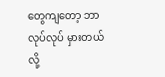တွေကျတော့ ဘာလုပ်လုပ် မှားတယ်လို့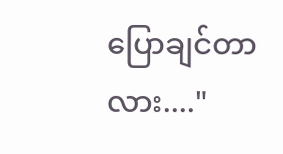ပြောချင်တာလား...."